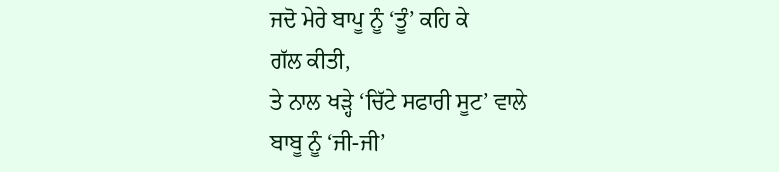ਜਦੋ ਮੇਰੇ ਬਾਪੂ ਨੂੰ ‘ਤੂੰ’ ਕਹਿ ਕੇ
ਗੱਲ ਕੀਤੀ,
ਤੇ ਨਾਲ ਖੜ੍ਹੇ ‘ਚਿੱਟੇ ਸਫਾਰੀ ਸੂਟ’ ਵਾਲੇ
ਬਾਬੂ ਨੂੰ ‘ਜੀ-ਜੀ’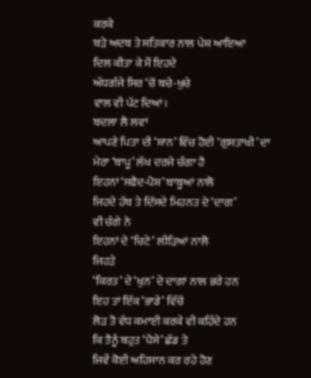ਕਰਕੇ
ਬੜੇ ਅਦਬ ਤੇ ਸਤਿਕਾਰ ਨਾਲ ਪੇਸ਼ ਆਇਆ
ਦਿਲ ਕੀਤਾ ਕੇ ਮੈਂ ਇਹਦੇ
ਅੱਧਗੰਜੇ ਸਿਰ ‘ਚੋਂ ਬਚੇ-ਖੁਚੇ
ਵਾਲ ਵੀ ਪੱਟ ਦਿਆਂ।
ਬਦਲਾ ਲੈ ਲਵਾਂ
ਆਪਣੇ ਪਿਤਾ ਦੀ ‘ਸ਼ਾਨ’ ਵਿੱਚ ਹੋਈ ‘ਗੁਸਤਾਖੀ’ ਦਾ
ਮੇਰਾ ‘ਬਾਪੂ’ ਲੱਖ ਦਰਜੇ ਚੰਗਾ ਹੈ
ਇਹਨਾਂ ‘ਸਫੈਦ-ਪੋਸ਼’ ਬਾਬੂਆਂ ਨਾਲੋ
ਜਿਹਦੇ ਹੱਥ ਤੇ ਦਿੱਸਦੇ ਮਿਹਨਤ ਦੇ ‘ਦਾਗ’
ਵੀ ਚੰਗੇ ਨੇ
ਇਹਨਾਂ ਦੇ ‘ਚਿਟੇ’ ਲੀੜਿਆਂ ਨਾਲੋ
ਜਿਹੜੇ
‘ਕਿਰਤ’ ਦੇ ‘ਖੁਨ’ ਦੇ ਦਾਗਾਂ ਨਾਲ ਭਰੇ ਹਨ
ਇਹ ਤਾਂ ਇੱਕ ‘ਭਾਡੇ’ ਵਿੱਚੋਂ
ਲੋੜ ਤੋ ਵੱਧ ਕਮਾਈ ਕਰਕੇ ਵੀ ਕਹਿੰਦੇ ਹਨ
ਕਿ ਤੈਨੂੰ ਬਹੁਤ ‘ਪੈਸੇ’ ਛੱਡ ਤੇ
ਜਿਵੇਂ ਕੋਈ ਅਹਿਸਾਨ ਕਰ ਰਹੇ ਹੋਣ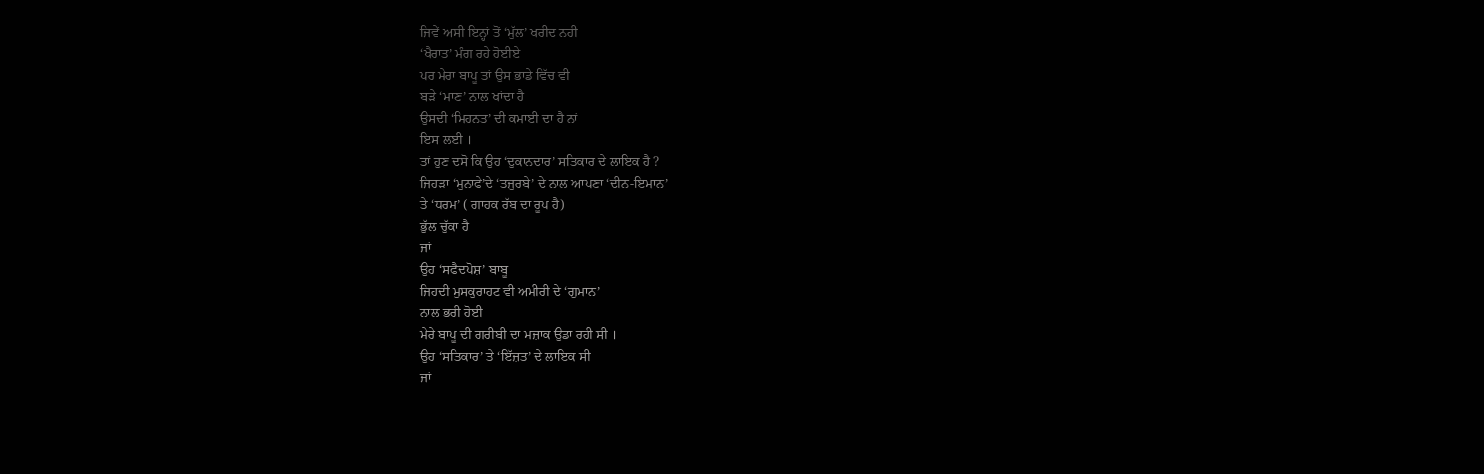ਜਿਵੇਂ ਅਸੀ ਇਨ੍ਹਾਂ ਤੋਂ ‘ਮੁੱਲ’ ਖਰੀਦ ਨਹੀ
‘ਖੈਰਾਤ’ ਮੰਗ ਰਹੇ ਹੋਈਏ
ਪਰ ਮੇਰਾ ਬਾਪੂ ਤਾਂ ਉਸ ਭਾਡੇ ਵਿੱਚ ਵੀ
ਬੜੇ ‘ਮਾਣ’ ਨਾਲ ਖਾਂਦਾ ਹੈ
ਉਸਦੀ ‘ਮਿਹਨਤ’ ਦੀ ਕਮਾਈ ਦਾ ਹੈ ਨਾਂ
ਇਸ ਲਈ ।
ਤਾਂ ਹੁਣ ਦਸੋ ਕਿ ਉਹ ‘ਦੁਕਾਨਦਾਰ’ ਸਤਿਕਾਰ ਦੇ ਲਾਇਕ ਹੈ ?
ਜਿਹੜਾ ‘ਮੁਨਾਫੇ’ਦੇ ‘ਤਜੁਰਬੇ’ ਦੇ ਨਾਲ ਆਪਣਾ ‘ਦੀਨ-ਇਮਾਨ’
ਤੇ ‘ਧਰਮ’ ( ਗਾਹਕ ਰੱਬ ਦਾ ਰੂਪ ਹੈ)
ਭੁੱਲ ਚੁੱਕਾ ਹੈ
ਜਾਂ
ਉਹ ‘ਸਫੈਦਪੋਸ਼’ ਬਾਬੂ
ਜਿਹਦੀ ਮੁਸਕੁਰਾਹਟ ਵੀ ਅਮੀਰੀ ਦੇ ‘ਗੁਮਾਨ’
ਨਾਲ ਭਰੀ ਹੋਈ
ਮੇਰੇ ਬਾਪੂ ਦੀ ਗਰੀਬੀ ਦਾ ਮਜ਼ਾਕ ਉਡਾ ਰਹੀ ਸੀ ।
ਉਹ ‘ਸਤਿਕਾਰ’ ਤੇ ‘ਇੱਜ਼ਤ’ ਦੇ ਲਾਇਕ ਸੀ
ਜਾਂ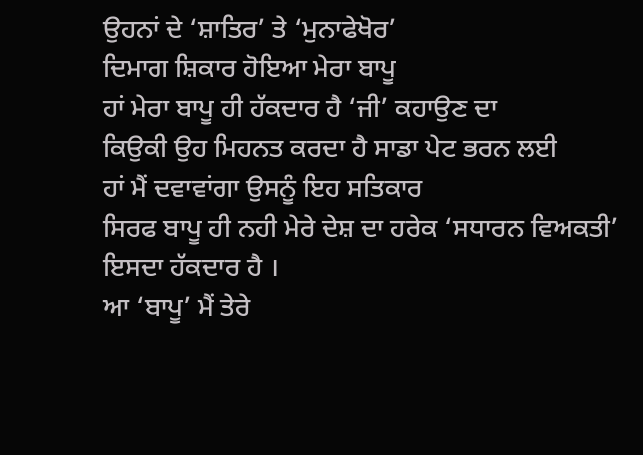ਉਹਨਾਂ ਦੇ ‘ਸ਼ਾਤਿਰ’ ਤੇ ‘ਮੁਨਾਫੇਖੋਰ’
ਦਿਮਾਗ ਸ਼ਿਕਾਰ ਹੋਇਆ ਮੇਰਾ ਬਾਪੂ
ਹਾਂ ਮੇਰਾ ਬਾਪੂ ਹੀ ਹੱਕਦਾਰ ਹੈ ‘ਜੀ’ ਕਹਾਉਣ ਦਾ
ਕਿਉਕੀ ਉਹ ਮਿਹਨਤ ਕਰਦਾ ਹੈ ਸਾਡਾ ਪੇਟ ਭਰਨ ਲਈ
ਹਾਂ ਮੈਂ ਦਵਾਵਾਂਗਾ ਉਸਨੂੰ ਇਹ ਸਤਿਕਾਰ
ਸਿਰਫ ਬਾਪੂ ਹੀ ਨਹੀ ਮੇਰੇ ਦੇਸ਼ ਦਾ ਹਰੇਕ ‘ਸਧਾਰਨ ਵਿਅਕਤੀ’
ਇਸਦਾ ਹੱਕਦਾਰ ਹੈ ।
ਆ ‘ਬਾਪੂ’ ਮੈਂ ਤੇਰੇ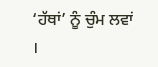‘ਹੱਥਾਂ’ ਨੂੰ ਚੁੰਮ ਲਵਾਂ ।